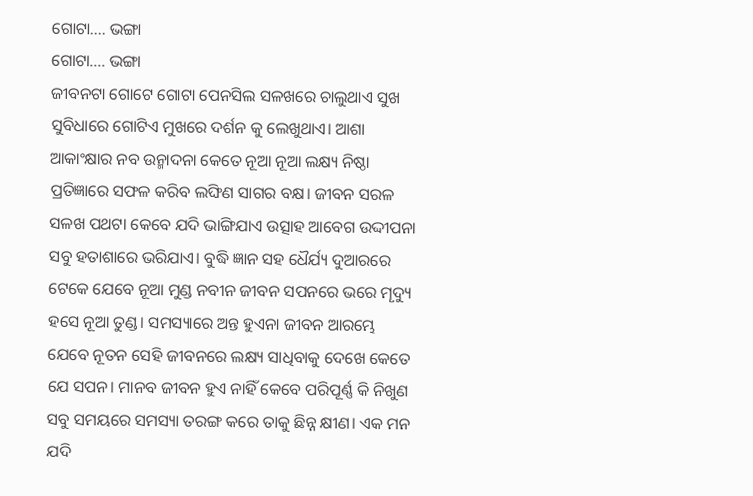ଗୋଟା.... ଭଙ୍ଗା
ଗୋଟା.... ଭଙ୍ଗା
ଜୀବନଟା ଗୋଟେ ଗୋଟା ପେନସିଲ ସଳଖରେ ଚାଲୁଥାଏ ସୁଖ ସୁବିଧାରେ ଗୋଟିଏ ମୁଖରେ ଦର୍ଶନ କୁ ଲେଖୁଥାଏ। ଆଶା ଆକାଂକ୍ଷାର ନବ ଉନ୍ମାଦନା କେତେ ନୂଆ ନୂଆ ଲକ୍ଷ୍ୟ ନିଷ୍ଠା ପ୍ରତିଜ୍ଞାରେ ସଫଳ କରିବ ଲଙ୍ଘିଣ ସାଗର ବକ୍ଷ। ଜୀବନ ସରଳ ସଳଖ ପଥଟା କେବେ ଯଦି ଭାଙ୍ଗିଯାଏ ଉତ୍ସାହ ଆବେଗ ଉଦ୍ଦୀପନା ସବୁ ହତାଶାରେ ଭରିଯାଏ। ବୁଦ୍ଧି ଜ୍ଞାନ ସହ ଧୈର୍ଯ୍ୟ ଦୁଆରରେ ଟେକେ ଯେବେ ନୂଆ ମୁଣ୍ଡ ନବୀନ ଜୀବନ ସପନରେ ଭରେ ମୄଦ୍ୟୁ ହସେ ନୂଆ ତୁଣ୍ଡ। ସମସ୍ୟାରେ ଅନ୍ତ ହୁଏନା ଜୀବନ ଆରମ୍ଭେ ଯେବେ ନୂତନ ସେହି ଜୀବନରେ ଲକ୍ଷ୍ୟ ସାଧିବାକୁ ଦେଖେ କେତେ ଯେ ସପନ। ମାନବ ଜୀବନ ହୁଏ ନାହିଁ କେବେ ପରିପୂର୍ଣ୍ଣ କି ନିଖୁଣ ସବୁ ସମୟରେ ସମସ୍ୟା ତରଙ୍ଗ କରେ ତାକୁ ଛିନ୍ନ କ୍ଷୀଣ। ଏକ ମନ ଯଦି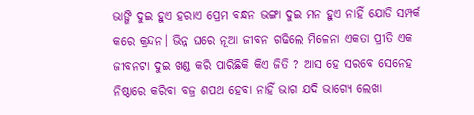ଭାଙ୍ଗି ଦୁଇ ହୁଏ ହରାଏ ପ୍ରେମ ବନ୍ଧନ ଭଙ୍ଗା ଦୁଇ ମନ ହୁଏ ନାହିଁ ଯୋଡି ସମ୍ପର୍କ କରେ କ୍ରନ୍ଦନ। ଭିନ୍ନ ଘରେ ନୂଆ ଜୀବନ ଗଢିଲେ ମିଳେନା ଏକତା ପ୍ରୀତି ଏକ ଜୀବନଟା ଦୁଇ ଖଣ୍ଡ କରି ପାରିଛିକି କିଏ ଜିତି ? ଆସ ହେ ସରବେ ସେନେହ ନିଷ୍ଠାରେ କରିବା ବଜ୍ର ଶପଥ ହେବା ନାହିଁ ଭାଗ ଯଦି ଭାଗ୍ୟେ ଲେଖା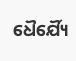ଧୈର୍ଯ୍ୟୈ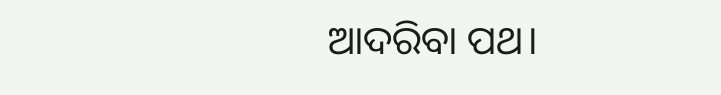ଆଦରିବା ପଥ।